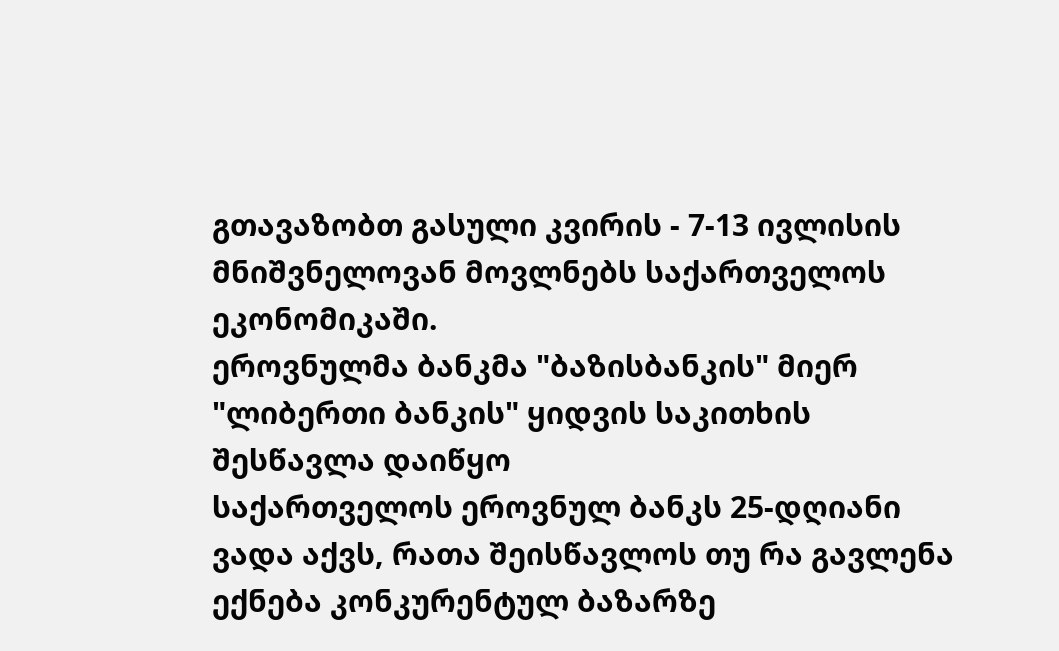გთავაზობთ გასული კვირის - 7-13 ივლისის მნიშვნელოვან მოვლნებს საქართველოს ეკონომიკაში.
ეროვნულმა ბანკმა "ბაზისბანკის" მიერ "ლიბერთი ბანკის" ყიდვის საკითხის შესწავლა დაიწყო
საქართველოს ეროვნულ ბანკს 25-დღიანი ვადა აქვს, რათა შეისწავლოს თუ რა გავლენა ექნება კონკურენტულ ბაზარზე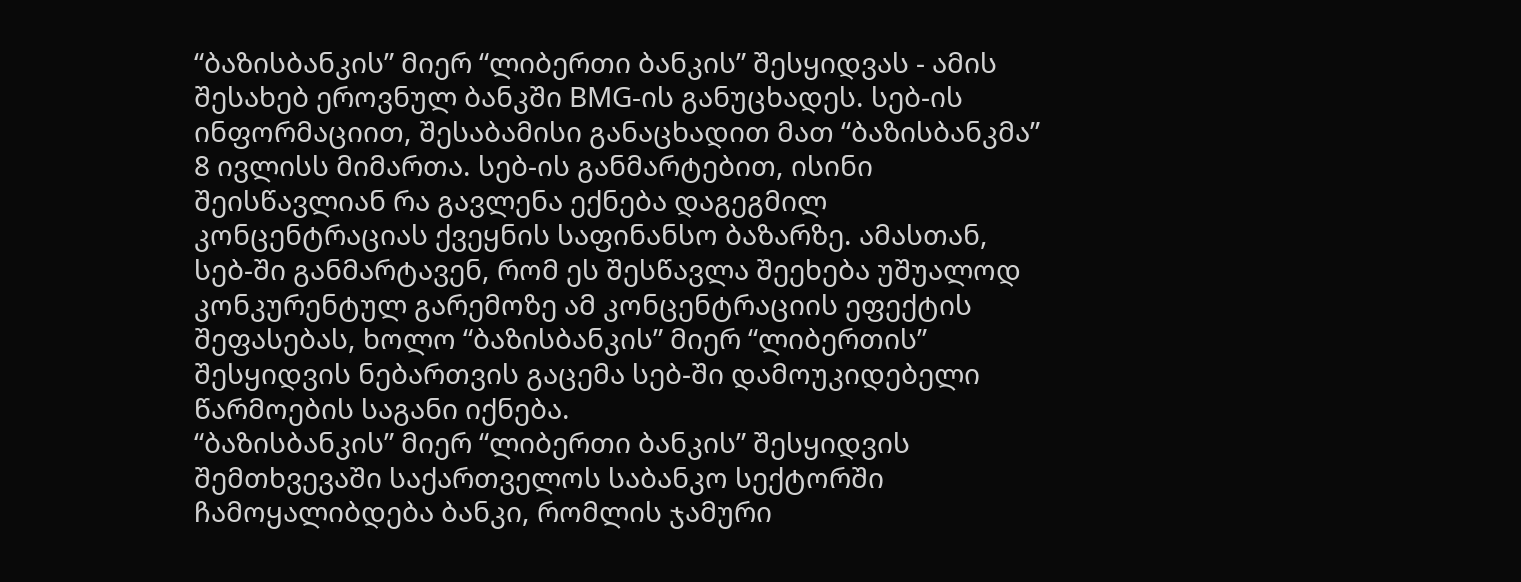“ბაზისბანკის” მიერ “ლიბერთი ბანკის” შესყიდვას - ამის შესახებ ეროვნულ ბანკში BMG-ის განუცხადეს. სებ-ის ინფორმაციით, შესაბამისი განაცხადით მათ “ბაზისბანკმა” 8 ივლისს მიმართა. სებ-ის განმარტებით, ისინი შეისწავლიან რა გავლენა ექნება დაგეგმილ კონცენტრაციას ქვეყნის საფინანსო ბაზარზე. ამასთან, სებ-ში განმარტავენ, რომ ეს შესწავლა შეეხება უშუალოდ კონკურენტულ გარემოზე ამ კონცენტრაციის ეფექტის შეფასებას, ხოლო “ბაზისბანკის” მიერ “ლიბერთის” შესყიდვის ნებართვის გაცემა სებ-ში დამოუკიდებელი წარმოების საგანი იქნება.
“ბაზისბანკის” მიერ “ლიბერთი ბანკის” შესყიდვის შემთხვევაში საქართველოს საბანკო სექტორში ჩამოყალიბდება ბანკი, რომლის ჯამური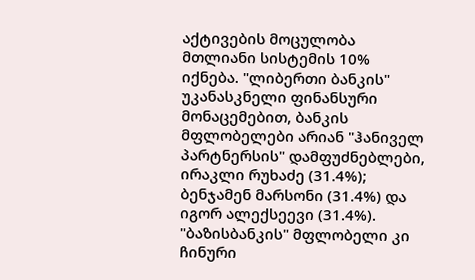აქტივების მოცულობა მთლიანი სისტემის 10% იქნება. "ლიბერთი ბანკის" უკანასკნელი ფინანსური მონაცემებით, ბანკის მფლობელები არიან "ჰანიველ პარტნერსის" დამფუძნებლები, ირაკლი რუხაძე (31.4%); ბენჯამენ მარსონი (31.4%) და იგორ ალექსეევი (31.4%). "ბაზისბანკის" მფლობელი კი ჩინური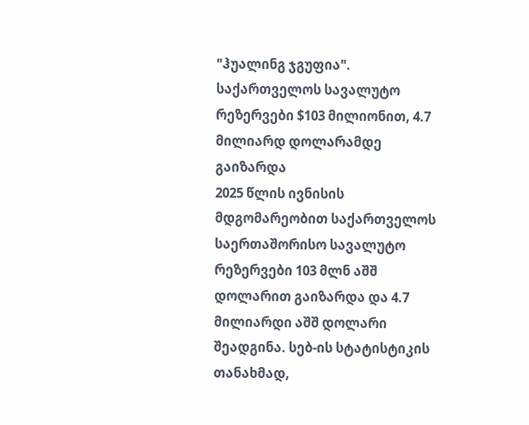"ჰუალინგ ჯგუფია".
საქართველოს სავალუტო რეზერვები $103 მილიონით, 4.7 მილიარდ დოლარამდე გაიზარდა
2025 წლის ივნისის მდგომარეობით საქართველოს საერთაშორისო სავალუტო რეზერვები 103 მლნ აშშ დოლარით გაიზარდა და 4.7 მილიარდი აშშ დოლარი შეადგინა. სებ-ის სტატისტიკის თანახმად,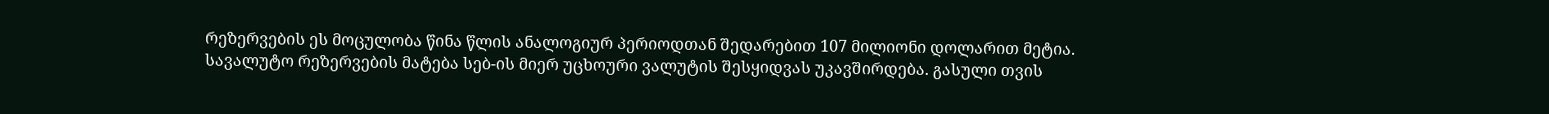რეზერვების ეს მოცულობა წინა წლის ანალოგიურ პერიოდთან შედარებით 107 მილიონი დოლარით მეტია.
სავალუტო რეზერვების მატება სებ-ის მიერ უცხოური ვალუტის შესყიდვას უკავშირდება. გასული თვის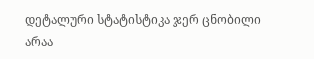დეტალური სტატისტიკა ჯერ ცნობილი არაა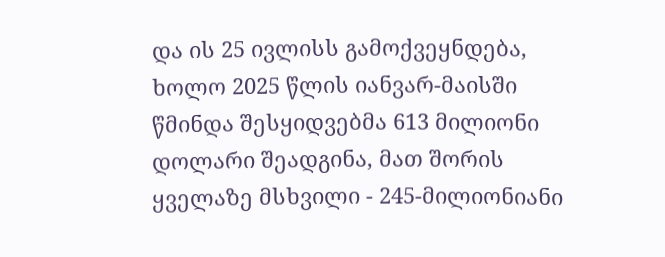და ის 25 ივლისს გამოქვეყნდება, ხოლო 2025 წლის იანვარ-მაისში წმინდა შესყიდვებმა 613 მილიონი დოლარი შეადგინა, მათ შორის ყველაზე მსხვილი - 245-მილიონიანი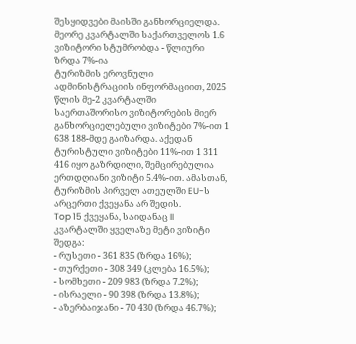შესყიდვები მაისში განხორციელდა.
მეორე კვარტალში საქართველოს 1.6 ვიზიტორი სტუმრობდა - წლიური ზრდა 7%-ია
ტურიზმის ეროვნული ადმინისტრაციის ინფორმაციით, 2025 წლის მე-2 კვარტალში საერთაშორისო ვიზიტორების მიერ განხორციელებული ვიზიტები 7%-ით 1 638 188-მდე გაიზარდა. აქედან ტურისტული ვიზიტები 11%-ით 1 311 416 იყო გაზრდილი, შემცირებულია ერთდღიანი ვიზიტი 5.4%-ით. ამასთან, ტურიზმის პირველ ათეულში EU-ს არცერთი ქვეყანა არ შედის.
Top 15 ქვეყანა, საიდანაც II კვარტალში ყველაზე მეტი ვიზიტი შედგა:
- რუსეთი - 361 835 (ზრდა 16%);
- თურქეთი - 308 349 (კლება 16.5%);
- სომხეთი - 209 983 (ზრდა 7.2%);
- ისრაელი - 90 398 (ზრდა 13.8%);
- აზერბაიჯანი - 70 430 (ზრდა 46.7%);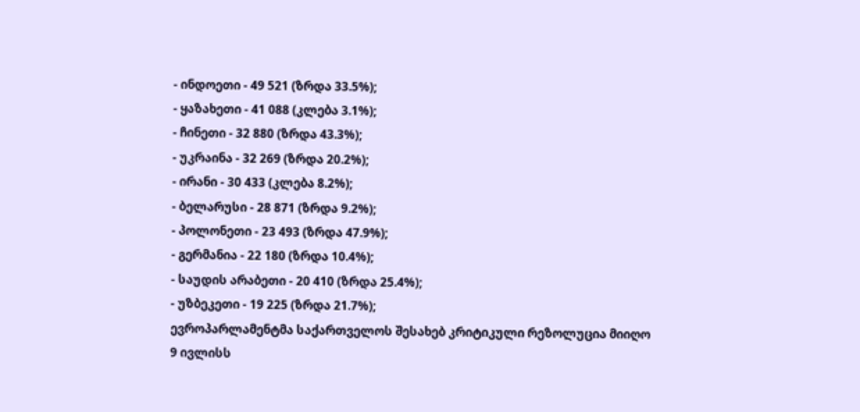- ინდოეთი - 49 521 (ზრდა 33.5%);
- ყაზახეთი - 41 088 (კლება 3.1%);
- ჩინეთი - 32 880 (ზრდა 43.3%);
- უკრაინა - 32 269 (ზრდა 20.2%);
- ირანი - 30 433 (კლება 8.2%);
- ბელარუსი - 28 871 (ზრდა 9.2%);
- პოლონეთი - 23 493 (ზრდა 47.9%);
- გერმანია - 22 180 (ზრდა 10.4%);
- საუდის არაბეთი - 20 410 (ზრდა 25.4%);
- უზბეკეთი - 19 225 (ზრდა 21.7%);
ევროპარლამენტმა საქართველოს შესახებ კრიტიკული რეზოლუცია მიიღო
9 ივლისს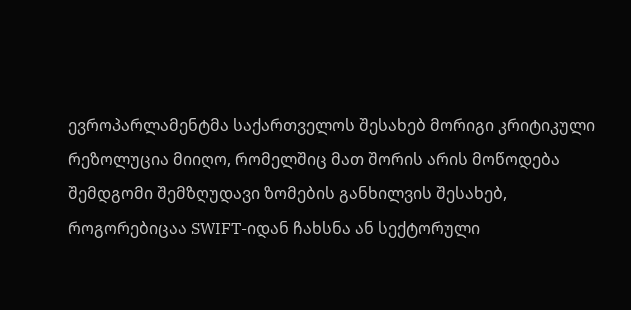ევროპარლამენტმა საქართველოს შესახებ მორიგი კრიტიკული რეზოლუცია მიიღო, რომელშიც მათ შორის არის მოწოდება შემდგომი შემზღუდავი ზომების განხილვის შესახებ, როგორებიცაა SWIFT-იდან ჩახსნა ან სექტორული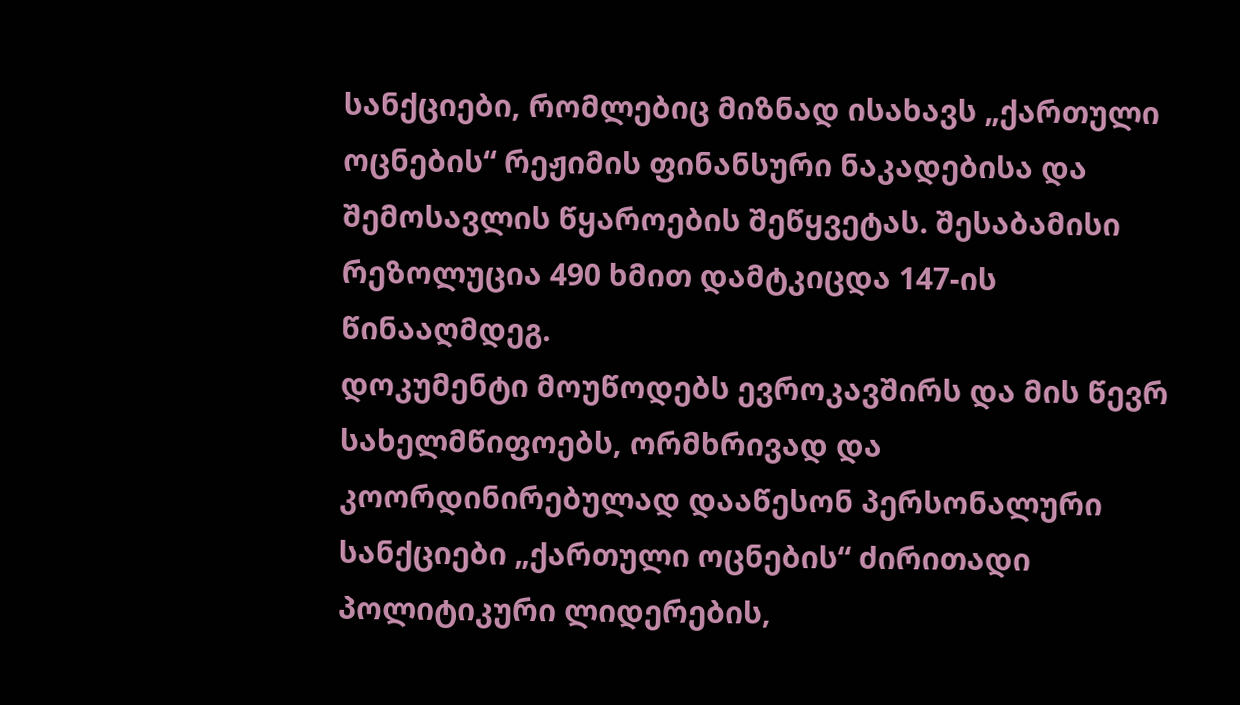სანქციები, რომლებიც მიზნად ისახავს „ქართული ოცნების“ რეჟიმის ფინანსური ნაკადებისა და შემოსავლის წყაროების შეწყვეტას. შესაბამისი რეზოლუცია 490 ხმით დამტკიცდა 147-ის წინააღმდეგ.
დოკუმენტი მოუწოდებს ევროკავშირს და მის წევრ სახელმწიფოებს, ორმხრივად და კოორდინირებულად დააწესონ პერსონალური სანქციები „ქართული ოცნების“ ძირითადი პოლიტიკური ლიდერების,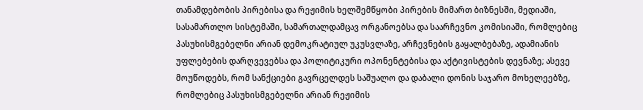თანამდებობის პირებისა და რეჟიმის ხელშემწყობი პირების მიმართ ბიზნესში, მედიაში, სასამართლო სისტემაში, სამართალდამცავ ორგანოებსა და საარჩევნო კომისიაში, რომლებიც პასუხისმგებელნი არიან დემოკრატიულ უკუსვლაზე, არჩევნების გაყალბებაზე, ადამიანის უფლებების დარღვევებსა და პოლიტიკური ოპონენტებისა და აქტივისტების დევნაზე; ასევე მოუწოდებს, რომ სანქციები გავრცელდეს საშუალო და დაბალი დონის საჯარო მოხელეებზე, რომლებიც პასუხისმგებელნი არიან რეჟიმის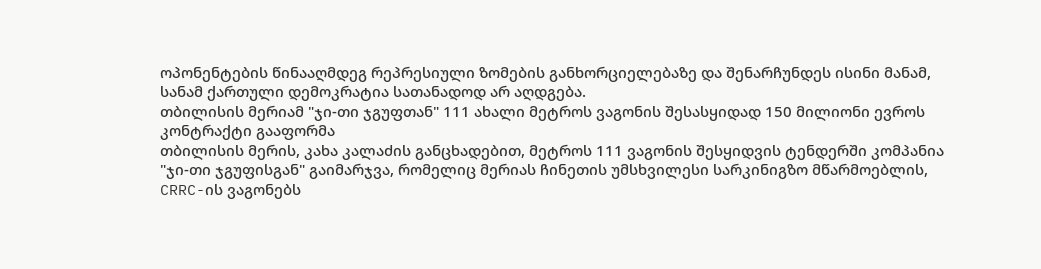ოპონენტების წინააღმდეგ რეპრესიული ზომების განხორციელებაზე და შენარჩუნდეს ისინი მანამ, სანამ ქართული დემოკრატია სათანადოდ არ აღდგება.
თბილისის მერიამ "ჯი-თი ჯგუფთან" 111 ახალი მეტროს ვაგონის შესასყიდად 150 მილიონი ევროს კონტრაქტი გააფორმა
თბილისის მერის, კახა კალაძის განცხადებით, მეტროს 111 ვაგონის შესყიდვის ტენდერში კომპანია "ჯი-თი ჯგუფისგან" გაიმარჯვა, რომელიც მერიას ჩინეთის უმსხვილესი სარკინიგზო მწარმოებლის, CRRC-ის ვაგონებს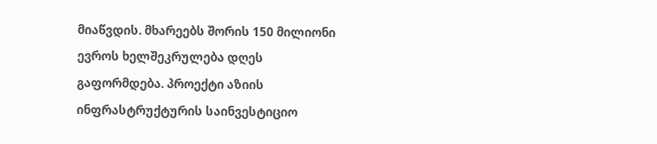მიაწვდის. მხარეებს შორის 150 მილიონი ევროს ხელშეკრულება დღეს გაფორმდება. პროექტი აზიის ინფრასტრუქტურის საინვესტიციო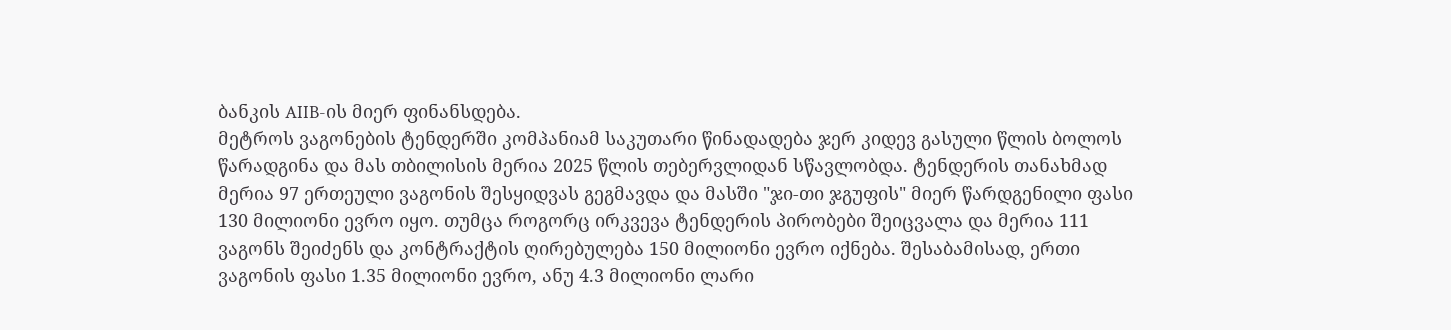ბანკის AIIB-ის მიერ ფინანსდება.
მეტროს ვაგონების ტენდერში კომპანიამ საკუთარი წინადადება ჯერ კიდევ გასული წლის ბოლოს წარადგინა და მას თბილისის მერია 2025 წლის თებერვლიდან სწავლობდა. ტენდერის თანახმად მერია 97 ერთეული ვაგონის შესყიდვას გეგმავდა და მასში "ჯი-თი ჯგუფის" მიერ წარდგენილი ფასი 130 მილიონი ევრო იყო. თუმცა როგორც ირკვევა ტენდერის პირობები შეიცვალა და მერია 111 ვაგონს შეიძენს და კონტრაქტის ღირებულება 150 მილიონი ევრო იქნება. შესაბამისად, ერთი ვაგონის ფასი 1.35 მილიონი ევრო, ანუ 4.3 მილიონი ლარი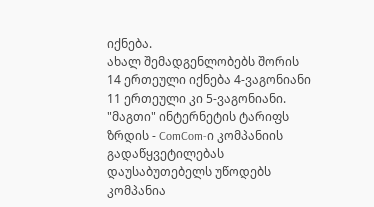იქნება.
ახალ შემადგენლობებს შორის 14 ერთეული იქნება 4-ვაგონიანი 11 ერთეული კი 5-ვაგონიანი.
"მაგთი" ინტერნეტის ტარიფს ზრდის - ComCom-ი კომპანიის გადაწყვეტილებას დაუსაბუთებელს უწოდებს
კომპანია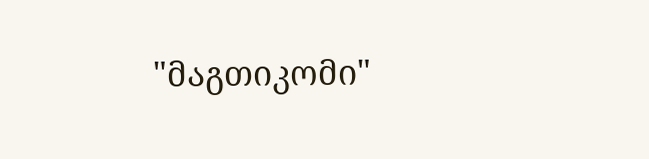"მაგთიკომი"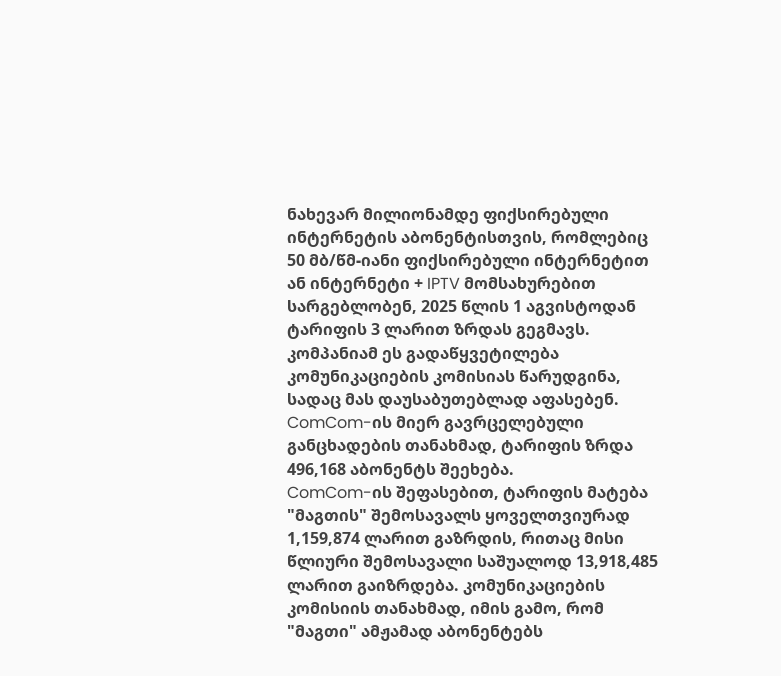ნახევარ მილიონამდე ფიქსირებული ინტერნეტის აბონენტისთვის, რომლებიც 50 მბ/წმ-იანი ფიქსირებული ინტერნეტით ან ინტერნეტი + IPTV მომსახურებით სარგებლობენ, 2025 წლის 1 აგვისტოდან ტარიფის 3 ლარით ზრდას გეგმავს. კომპანიამ ეს გადაწყვეტილება კომუნიკაციების კომისიას წარუდგინა, სადაც მას დაუსაბუთებლად აფასებენ. ComCom-ის მიერ გავრცელებული განცხადების თანახმად, ტარიფის ზრდა 496,168 აბონენტს შეეხება.
ComCom-ის შეფასებით, ტარიფის მატება "მაგთის" შემოსავალს ყოველთვიურად 1,159,874 ლარით გაზრდის, რითაც მისი წლიური შემოსავალი საშუალოდ 13,918,485 ლარით გაიზრდება. კომუნიკაციების კომისიის თანახმად, იმის გამო, რომ "მაგთი" ამჟამად აბონენტებს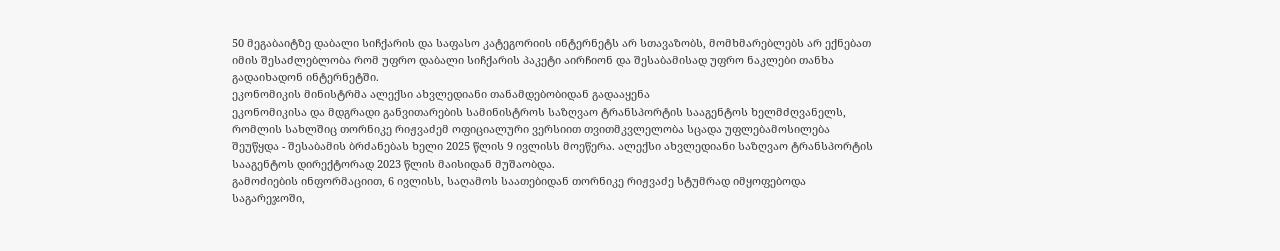50 მეგაბაიტზე დაბალი სიჩქარის და საფასო კატეგორიის ინტერნეტს არ სთავაზობს, მომხმარებლებს არ ექნებათ იმის შესაძლებლობა რომ უფრო დაბალი სიჩქარის პაკეტი აირჩიონ და შესაბამისად უფრო ნაკლები თანხა გადაიხადონ ინტერნეტში.
ეკონომიკის მინისტრმა ალექსი ახვლედიანი თანამდებობიდან გადააყენა
ეკონომიკისა და მდგრადი განვითარების სამინისტროს საზღვაო ტრანსპორტის სააგენტოს ხელმძღვანელს, რომლის სახლშიც თორნიკე რიჟვაძემ ოფიციალური ვერსიით თვითმკვლელობა სცადა უფლებამოსილება შეუწყდა - შესაბამის ბრძანებას ხელი 2025 წლის 9 ივლისს მოეწერა. ალექსი ახვლედიანი საზღვაო ტრანსპორტის სააგენტოს დირექტორად 2023 წლის მაისიდან მუშაობდა.
გამოძიების ინფორმაციით, 6 ივლისს, საღამოს საათებიდან თორნიკე რიჟვაძე სტუმრად იმყოფებოდა საგარეჯოში,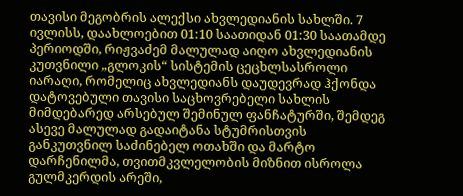თავისი მეგობრის ალექსი ახვლედიანის სახლში. 7 ივლისს, დაახლოებით 01:10 საათიდან 01:30 საათამდე პერიოდში, რიჟვაძემ მალულად აიღო ახვლედიანის კუთვნილი „გლოკის“ სისტემის ცეცხლსასროლი იარაღი, რომელიც ახვლედიანს დაუდევრად ჰქონდა დატოვებული თავისი საცხოვრებელი სახლის მიმდებარედ არსებულ შემინულ ფანჩატურში, შემდეგ ასევე მალულად გადაიტანა სტუმრისთვის განკუთვნილ საძინებელ ოთახში და მარტო დარჩენილმა, თვითმკვლელობის მიზნით ისროლა გულმკერდის არეში,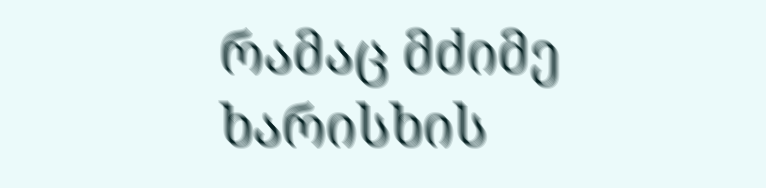რამაც მძიმე ხარისხის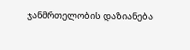ჯანმრთელობის დაზიანება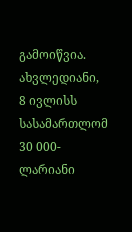გამოიწვია. ახვლედიანი, 8 ივლისს სასამართლომ 30 000-ლარიანი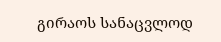გირაოს სანაცვლოდ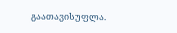გაათავისუფლა.